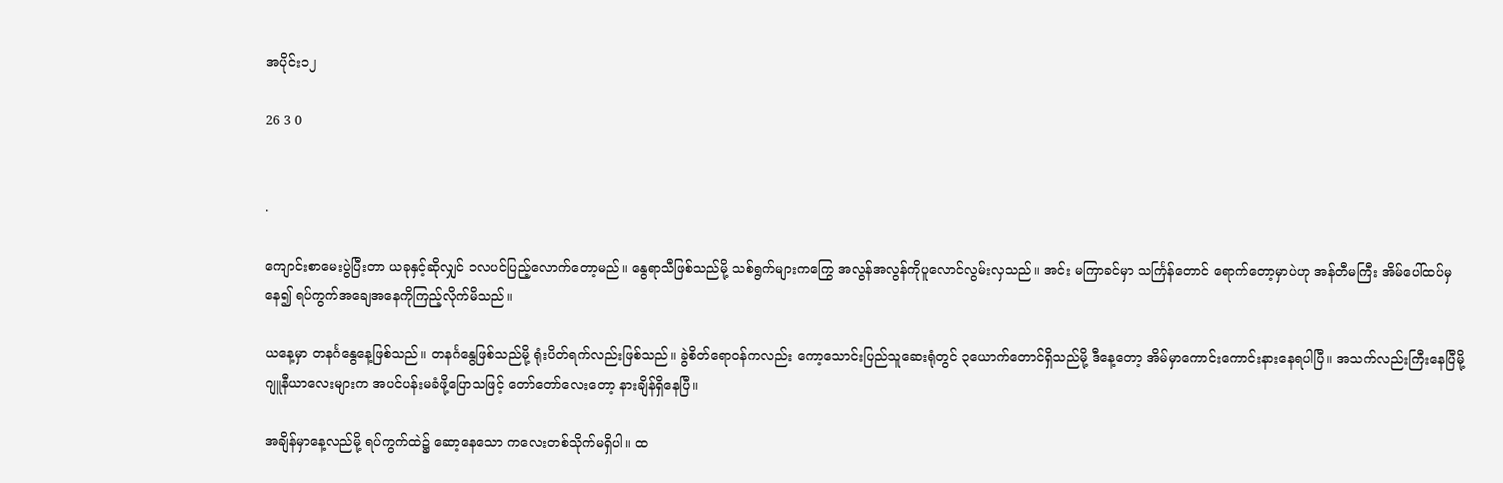အပိုင်း၁၂

26 3 0


.

ကျောင်းစာမေးပွဲပြီးတာ ယခုနှင့်ဆိုလျှင် ၁လပင်ပြည့်လောက်တော့မည်။ နွေရာသီဖြစ်သည်မို့ သစ်ရွက်များကကြွေ အလွန်အလွန်ကိုပူလောင်လွမ်းလှသည်။ အင်း မကြာခင်မှာ သင်္ကြန်တောင် ရောက်တော့မှာပဲဟု အန်တီမကြီး အိမ်ပေါ်ထပ်မှနေ၍ ရပ်ကွက်အချေအနေကိုကြည့်လိုက်မိသည်။

ယနေ့မှာ တနင်္ဂနွေနေ့ဖြစ်သည်။ တနင်္ဂနွေဖြစ်သည်မို့ ရုံးပိတ်ရက်လည်းဖြစ်သည်။ ခွဲစိတ်ရောဝန်ကလည်း ကော့သောင်းပြည်သူဆေးရုံတွင် ၃ယောက်တောင်ရှိသည်မို့ ဒီနေ့တော့ အိမ်မှာကောင်းကောင်းနားနေရပါပြီ။ အသက်လည်းကြီးနေပြီမို့ ဂျူနီယာလေးများက အပင်ပန်းမခံဖို့ပြောသဖြင့် တော်တော်လေးတော့ နားချိန်ရှိနေပြီ။

အချိန်မှာနေ့လည်မို့ ရပ်ကွက်ထဲ၌ ဆော့နေသော ကလေးတစ်သိုက်မရှိပါ။ ထ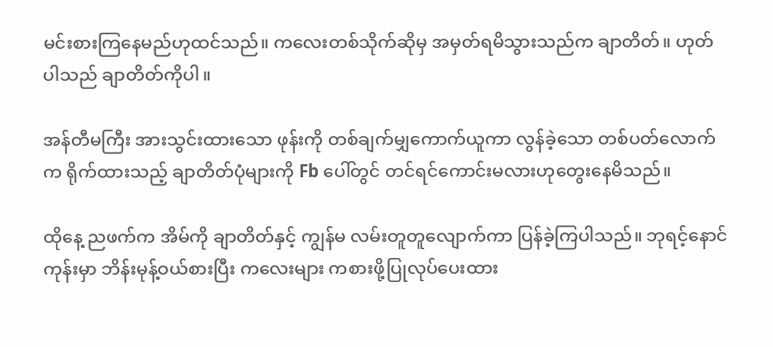မင်းစားကြနေမည်ဟုထင်သည်။ ကလေးတစ်သိုက်ဆိုမှ အမှတ်ရမိသွားသည်က ချာတိတ်။ ဟုတ်ပါသည် ချာတိတ်ကိုပါ။

အန်တီမကြီး အားသွင်းထားသော ဖုန်းကို တစ်ချက်မျှကောက်ယူကာ လွန်ခဲ့သော တစ်ပတ်လောက်က ရိုက်ထားသည့် ချာတိတ်ပုံများကို Fb ပေါ်တွင် တင်ရင်ကောင်းမလားဟုတွေးနေမိသည်။

ထိုနေ့ ညဖက်က အိမ်ကို ချာတိတ်နှင့် ကျွန်မ လမ်းတူတူလျောက်ကာ ပြန်ခဲ့ကြပါသည်။ ဘုရင့်နောင်ကုန်းမှာ ဘိန်းမုန့်ဝယ်စားပြီး ကလေးများ ကစားဖို့ပြုလုပ်ပေးထား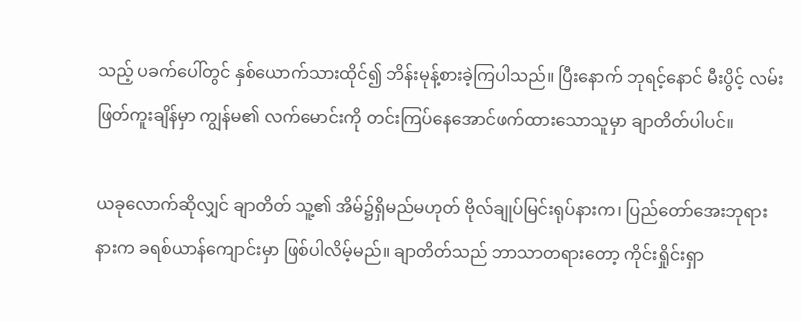သည့် ပခက်ပေါ်တွင် နှစ်ယောက်သားထိုင်၍ ဘိန်းမုန့်စားခဲ့ကြပါသည်။ ပြီးနောက် ဘုရင့်နောင် မီးပွိင့် လမ်းဖြတ်ကူးချိန်မှာ ကျွန်မ၏ လက်မောင်းကို တင်းကြပ်နေအောင်ဖက်ထားသောသူမှာ ချာတိတ်ပါပင်။

ယခုလောက်ဆိုလျှင် ချာတိတ် သူ့၏ အိမ်၌ရှိမည်မဟုတ် ဗိုလ်ချုပ်မြင်းရုပ်နားက၊ ပြည်တော်အေးဘုရားနားက ခရစ်ယာန်ကျောင်းမှာ ဖြစ်ပါလိမ့်မည်။ ချာတိတ်သည် ဘာသာတရားတော့ ကိုင်းရှိုင်းရှာ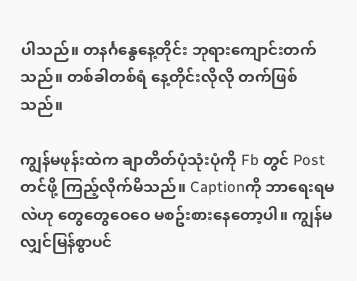ပါသည်။ တနင်္ဂနွေနေ့တိုင်း ဘုရားကျောင်းတက်သည်။ တစ်ခါတစ်ရံ နေ့တိုင်းလိုလို တက်ဖြစ်သည်။

ကျွန်မဖုန်းထဲက ချာတိတ်ပုံသုံးပုံကို Fb တွင် Postတင်ဖို့ ကြည့်လိုက်မိသည်။ Captionကို ဘာရေးရမလဲဟု တွေတွေဝေဝေ မစဥ်းစားနေတော့ပါ။ ကျွန်မ လျှင်မြန်စွာပင်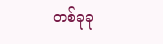တစ်ခုခု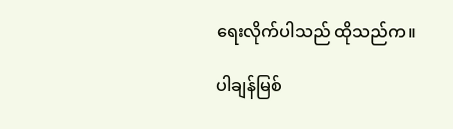ရေးလိုက်ပါသည် ထိုသည်က။

ပါချန်မြစ်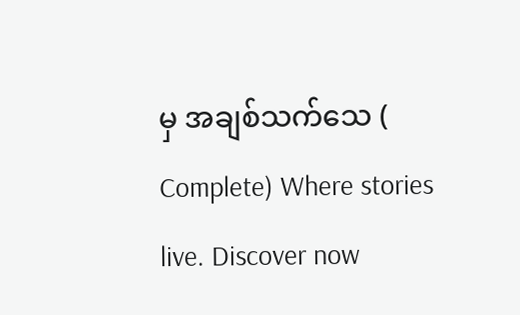မှ အချစ်သက်သေ ( Complete) Where stories live. Discover now